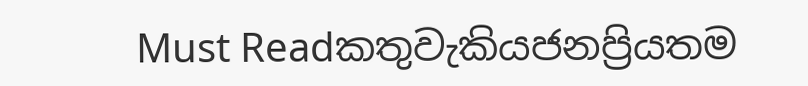Must Readකතුවැකියජනප්‍රියතම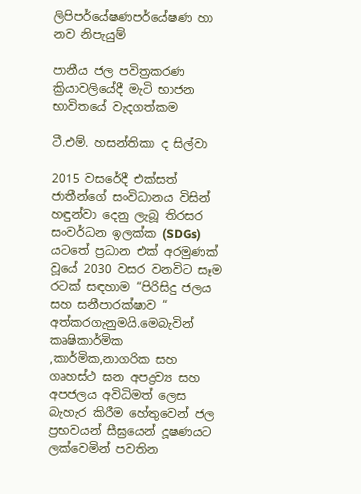ලිපිපර්යේෂණපර්යේෂණ හා නව නිපැයුම්

පානීය ජල පවිත්‍රකරණ ක්‍රියාවලියේදී මැටි භාජන භාවිතයේ වැදගත්කම

ටී.එම්. හසන්තිකා ද සිල්වා

2015 වසරේදී එක්සත් ජාතීන්ගේ සංවිධානය විසින් හඳුන්වා දෙනු ලැබූ තිරසර සංවර්ධන ඉලක්ක (SDGs) යටතේ ප්‍රධාන එක් අරමුණක් වූයේ 2030 වසර වනවිට සෑම රටක් සඳහාම “පිරිසිදු ජලය සහ සනීපාරක්ෂාව “ අත්කරගැනුමයි.මෙබැවින් කෘෂිකාර්මික ,කාර්මික,නාගරික සහ ගෘහස්ථ ඝන අපද්‍රව්‍ය සහ අපජලය අවිධිමත් ලෙස බැහැර කිරීම හේතුවෙන් ජල ප්‍රභවයන් සීඝ්‍රයෙන් දූෂණයට ලක්වෙමින් පවතින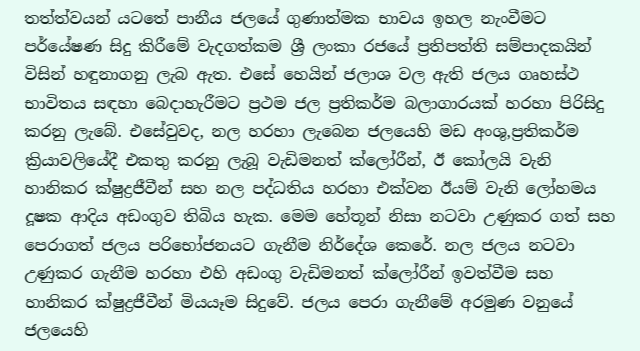තත්ත්වයන් යටතේ පානීය ජලයේ ගුණාත්මක භාවය ඉහල නැංවීමට පර්යේෂණ සිදු කිරීමේ වැදගත්කම ශ්‍රී ලංකා රජයේ ප්‍රතිපත්ති සම්පාදකයින් විසින් හඳුනාගනු ලැබ ඇත. එසේ හෙයින් ජලාශ වල ඇති ජලය ගෘහස්ථ භාවිතය සඳහා බෙදාහැරීමට ප්‍රථම ජල ප්‍රතිකර්ම බලාගාරයක් හරහා පිරිසිදු කරනු ලැබේ. එසේවුවද, නල හරහා ලැබෙන ජලයෙහි මඩ අංශු,ප්‍රතිකර්ම ක්‍රියාවලියේදී එකතු කරනු ලැබූ වැඩිමනත් ක්ලෝරීන්, ඊ කෝලයි වැනි හානිකර ක්ෂුද්‍රජීවීන් සහ නල පද්ධතිය හරහා එක්වන ඊයම් වැනි ලෝහමය දූෂක ආදිය අඩංගුව තිබිය හැක. මෙම හේතූන් නිසා නටවා උණුකර ගත් සහ පෙරාගත් ජලය පරිභෝජනයට ගැනීම නිර්දේශ කෙරේ. නල ජලය නටවා උණුකර ගැනීම හරහා එහි අඩංගු වැඩිමනත් ක්ලෝරීන් ඉවත්වීම සහ හානිකර ක්ෂුද්‍රජීවීන් මියයෑම සිදුවේ. ජලය පෙරා ගැනීමේ අරමුණ වනුයේ ජලයෙහි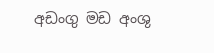අඩංගු මඩ අංශු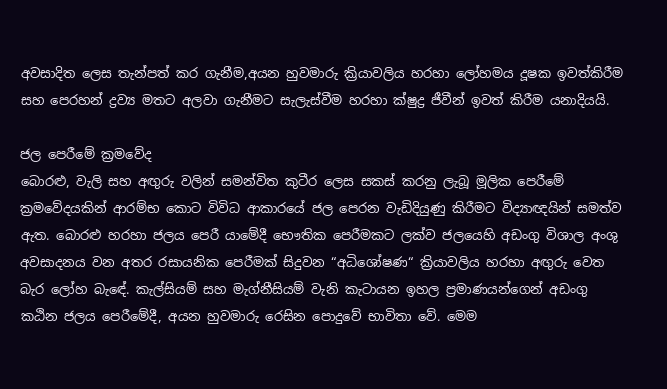අවසාදිත ලෙස තැන්පත් කර ගැනීම,අයන හුවමාරු ක්‍රියාවලිය හරහා ලෝහමය දූෂක ඉවත්කිරීම සහ පෙරහන් ද්‍රව්‍ය මතට අලවා ගැනීමට සැලැස්වීම හරහා ක්ෂුද්‍ර ජීවීන් ඉවත් කිරීම යනාදියයි.

ජල පෙරීමේ ක්‍රමවේද
බොරළු, වැලි සහ අඟුරු වලින් සමන්විත කුටීර ලෙස සකස් කරනු ලැබූ මූලික පෙරීමේ ක්‍රමවේදයකින් ආරම්භ කොට විවිධ ආකාරයේ ජල පෙරන වැඩිදියුණු කිරීමට විද්‍යාඥයින් සමත්ව ඇත. බොරළු හරහා ජලය පෙරී යාමේදී භෞතික පෙරීමකට ලක්ව ජලයෙහි අඩංගු විශාල අංශු අවසාදනය වන අතර රසායනික පෙරීමක් සිදුවන “අධිශෝෂණ“ ක්‍රියාවලිය හරහා අඟුරු වෙත බැර ලෝහ බැඳේ. කැල්සියම් සහ මැග්නීසියම් වැනි කැටායන ඉහල ප්‍රමාණයන්ගෙන් අඩංගු කඨින ජලය පෙරීමේදී, අයන හුවමාරු රෙසින පොදුවේ භාවිතා වේ. මෙම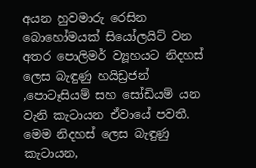අයන හුවමාරු රෙසින බොහෝමයක් සියෝලයිට් වන අතර පොලිමර් ව්‍යූහයට නිදහස් ලෙස බැඳුණු හයිඩ්‍රජන් ,පොටෑසියම් සහ සෝඩියම් යන වැනි කැටායන ඒවායේ පවතී. මෙම නිදහස් ලෙස බැඳුණු කැටායන,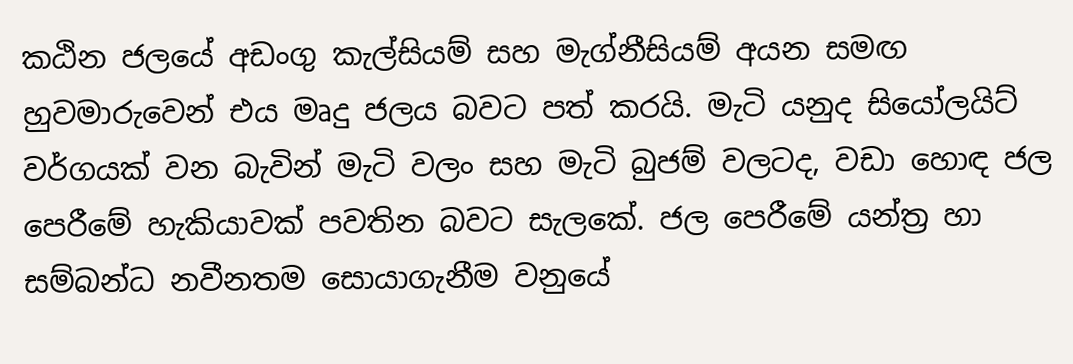කඨින ජලයේ අඩංගු කැල්සියම් සහ මැග්නීසියම් අයන සමඟ හුවමාරුවෙන් එය මෘදු ජලය බවට පත් කරයි. මැටි යනුද සියෝලයිට් වර්ගයක් වන බැවින් මැටි වලං සහ මැටි බුජම් වලටද, වඩා හොඳ ජල පෙරීමේ හැකියාවක් පවතින බවට සැලකේ. ජල පෙරීමේ යන්ත්‍ර හා සම්බන්ධ නවීනතම සොයාගැනීම වනුයේ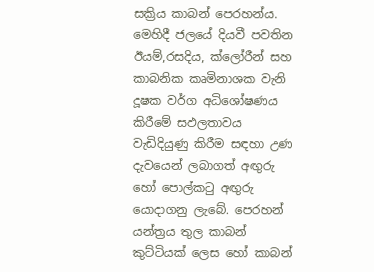සක්‍රිය කාබන් පෙරහන්ය. මෙහිදී ජලයේ දියවී පවතින ඊයම්,රසදිය, ක්ලෝරීන් සහ කාබනික කෘමිනාශක වැනි දූෂක වර්ග අධිශෝෂණය කිරීමේ සඵලතාවය වැඩිදියුණු කිරීම සඳහා උණ දැවයෙන් ලබාගත් අඟුරු හෝ පොල්කටු අඟුරු යොදාගනු ලැබේ. පෙරහන් යන්ත්‍රය තුල කාබන් කුට්ටියක් ලෙස හෝ කාබන්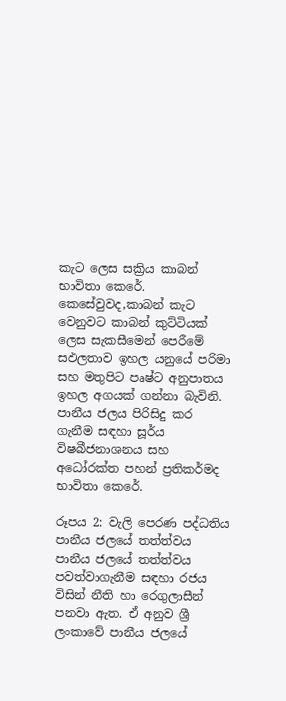කැට ලෙස සක්‍රිය කාබන් භාවිතා කෙරේ. කෙසේවුවද,කාබන් කැට වෙනුවට කාබන් කුට්ටියක් ලෙස සැකසීමෙන් පෙරීමේ සඵලතාව ඉහල යනුයේ පරිමා සහ මතුපිට පෘෂ්ට අනුපාතය ඉහල අගයක් ගන්නා බැවිනි. පානීය ජලය පිරිසිදු කර ගැනීම සඳහා සූර්ය විෂබීජනාශනය සහ අධෝරක්ත පහන් ප්‍රතිකර්මද භාවිතා කෙරේ.

රූපය 2: වැලි පෙරණ පද්ධතිය
පානීය ජලයේ තත්ත්වය
පානීය ජලයේ තත්ත්වය පවත්වාගැනීම සඳහා රජය විසින් නීති හා රෙගුලාසීන් පනවා ඇත. ඒ අනුව ශ්‍රී ලංකාවේ පානීය ජලයේ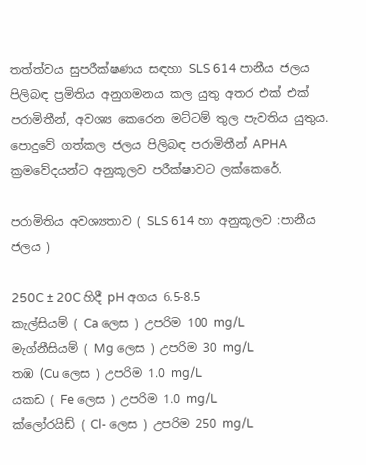තත්ත්වය සුපරීක්ෂණය සඳහා SLS 614 පානීය ජලය පිලිබඳ ප්‍රමිතිය අනුගමනය කල යුතු අතර එක් එක් පරාමිතීන්, අවශ්‍ය කෙරෙන මට්ටම් තුල පැවතිය යුතුය. පොදුවේ ගත්කල ජලය පිලිබඳ පරාමිතීන් APHA ක්‍රමවේදයන්ට අනුකූලව පරීක්ෂාවට ලක්කෙරේ.

පරාමිතිය අවශ්‍යතාව ( SLS 614 හා අනුකූලව :පානීය ජලය )

250C ± 20C හිදී pH අගය 6.5-8.5
කැල්සියම් ( Ca ලෙස ) උපරිම 100 mg/L
මැග්නීසියම් ( Mg ලෙස ) උපරිම 30 mg/L
තඹ (Cu ලෙස ) උපරිම 1.0 mg/L
යකඩ ( Fe ලෙස ) උපරිම 1.0 mg/L
ක්ලෝරයිඩ් ( Cl- ලෙස ) උපරිම 250 mg/L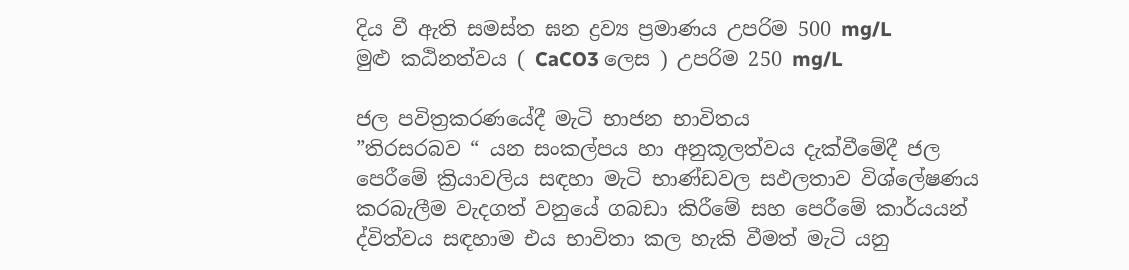දිය වී ඇති සමස්ත ඝන ද්‍රව්‍ය ප්‍රමාණය උපරිම 500 mg/L
මුළු කඨිනත්වය ( CaCO3 ලෙස ) උපරිම 250 mg/L

ජල පවිත්‍රකරණයේදී මැටි භාජන භාවිතය
”තිරසරබව “ යන සංකල්පය හා අනුකූලත්වය දැක්වීමේදී ජල පෙරීමේ ක්‍රියාවලිය සඳහා මැටි භාණ්ඩවල සඵලතාව විශ්ලේෂණය කරබැලීම වැදගත් වනුයේ ගබඩා කිරීමේ සහ පෙරීමේ කාර්යයන් ද්විත්වය සඳහාම එය භාවිතා කල හැකි වීමත් මැටි යනු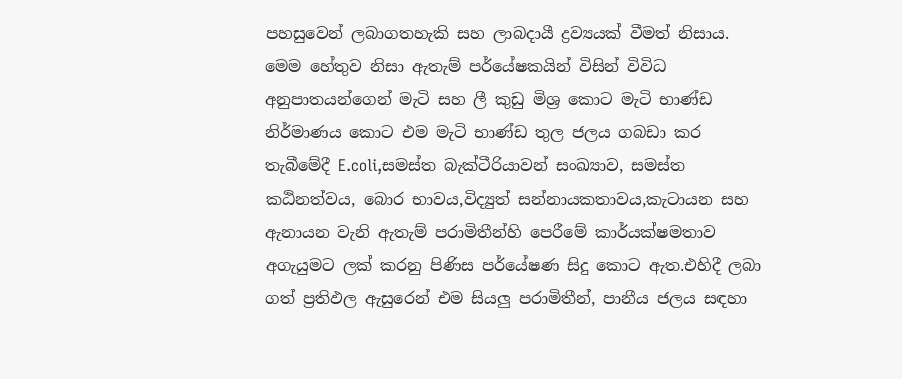පහසුවෙන් ලබාගතහැකි සහ ලාබදායී ද්‍රව්‍යයක් වීමත් නිසාය. මෙම හේතුව නිසා ඇතැම් පර්යේෂකයින් විසින් විවිධ අනුපාතයන්ගෙන් මැටි සහ ලී කුඩු මිශ්‍ර කොට මැටි භාණ්ඩ නිර්මාණය කොට එම මැටි භාණ්ඩ තුල ජලය ගබඩා කර තැබීමේදී E.coli,සමස්ත බැක්ටීරියාවන් සංඛ්‍යාව, සමස්ත කඨිනත්වය, බොර භාවය,විද්‍යුත් සන්නායකතාවය,කැටායන සහ ඇනායන වැනි ඇතැම් පරාමිතීන්හි පෙරීමේ කාර්යක්ෂමතාව අගැයුමට ලක් කරනු පිණිස පර්යේෂණ සිදු කොට ඇත.එහිදී ලබා ගත් ප්‍රතිඵල ඇසුරෙන් එම සියලු පරාමිතීන්, පානීය ජලය සඳහා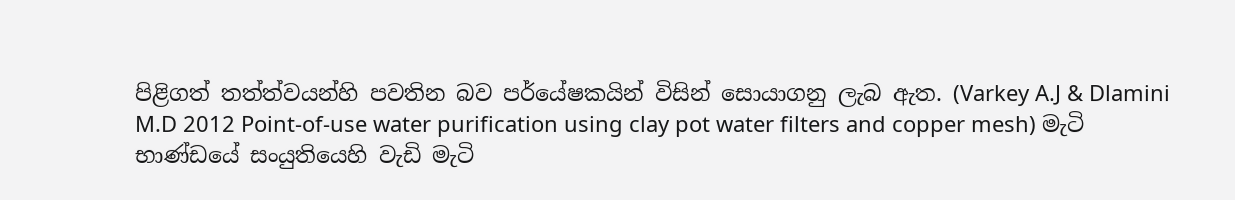පිළිගත් තත්ත්වයන්හි පවතින බව පර්යේෂකයින් විසින් සොයාගනු ලැබ ඇත. (Varkey A.J & Dlamini M.D 2012 Point-of-use water purification using clay pot water filters and copper mesh) මැටි භාණ්ඩයේ සංයුතියෙහි වැඩි මැටි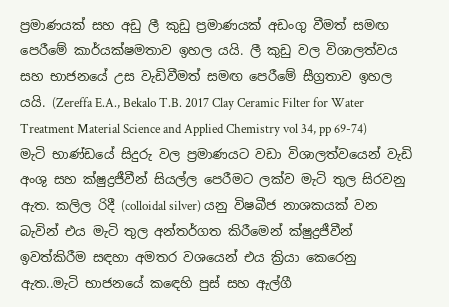ප්‍රමාණයක් සහ අඩු ලී කුඩු ප්‍රමාණයක් අඩංගු වීමත් සමඟ පෙරීමේ කාර්යක්ෂමතාව ඉහල යයි. ලී කුඩු වල විශාලත්වය සහ භාජනයේ උස වැඩිවීමත් සමඟ පෙරීමේ සීග්‍රතාව ඉහල යයි. (Zereffa E.A., Bekalo T.B. 2017 Clay Ceramic Filter for Water Treatment Material Science and Applied Chemistry vol 34, pp 69-74) මැටි භාණ්ඩයේ සිදුරු වල ප්‍රමාණයට වඩා විශාලත්වයෙන් වැඩි අංශු සහ ක්ෂුද්‍රජීවීන් සියල්ල පෙරීමට ලක්ව මැටි තුල සිරවනු ඇත. කලිල රිදී (colloidal silver) යනු විෂබීජ නාශකයක් වන බැවින් එය මැටි තුල අන්තර්ගත කිරීමෙන් ක්ෂුද්‍රජීවීන් ඉවත්කිරීම සඳහා අමතර වශයෙන් එය ක්‍රියා කෙරෙනු ඇත..මැටි භාජනයේ කඳෙහි පුස් සහ ඇල්ගී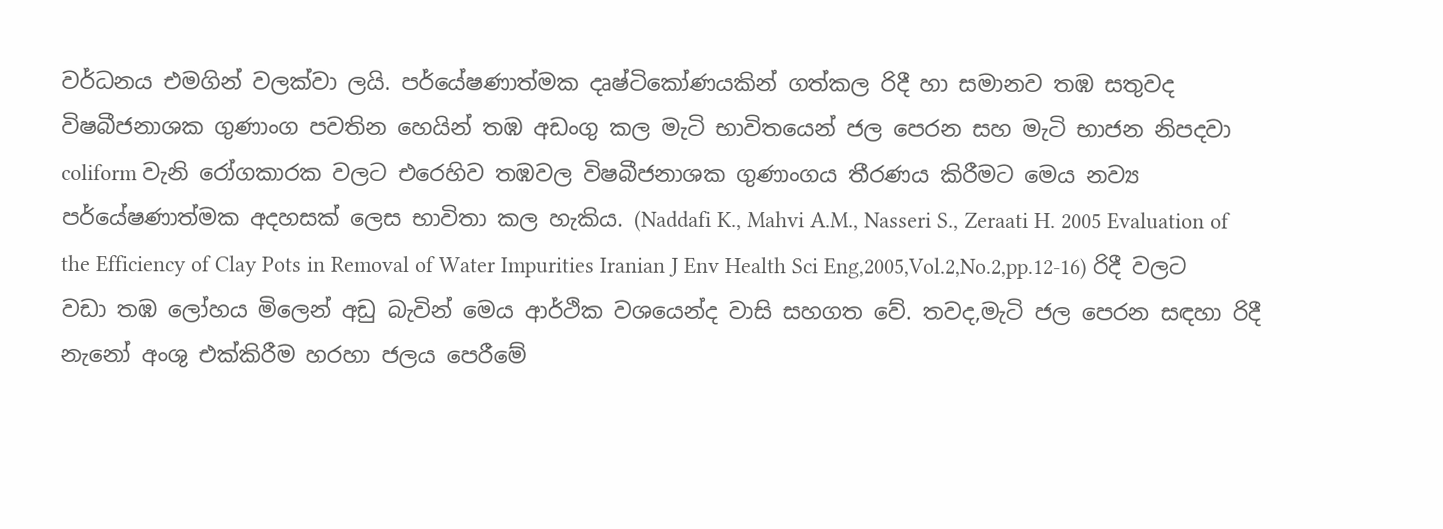වර්ධනය එමගින් වලක්වා ලයි. පර්යේෂණාත්මක දෘෂ්ටිකෝණයකින් ගත්කල රිදී හා සමානව තඹ සතුවද විෂබීජනාශක ගුණාංග පවතින හෙයින් තඹ අඩංගු කල මැටි භාවිතයෙන් ජල පෙරන සහ මැටි භාජන නිපදවා coliform වැනි රෝගකාරක වලට එරෙහිව තඹවල විෂබීජනාශක ගුණාංගය තීරණය කිරීමට මෙය නව්‍ය පර්යේෂණාත්මක අදහසක් ලෙස භාවිතා කල හැකිය. (Naddafi K., Mahvi A.M., Nasseri S., Zeraati H. 2005 Evaluation of the Efficiency of Clay Pots in Removal of Water Impurities Iranian J Env Health Sci Eng,2005,Vol.2,No.2,pp.12-16) රිදී වලට වඩා තඹ ලෝහය මිලෙන් අඩු බැවින් මෙය ආර්ථික වශයෙන්ද වාසි සහගත වේ. තවද,මැටි ජල පෙරන සඳහා රිදී නැනෝ අංශු එක්කිරීම හරහා ජලය පෙරීමේ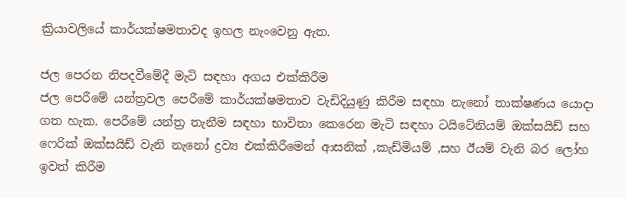ක්‍රියාවලියේ කාර්යක්ෂමතාවද ඉහල නැංවෙනු ඇත.

ජල පෙරන නිපදවීමේදී මැටි සඳහා අගය එක්කිරීම
ජල පෙරීමේ යන්ත්‍රවල පෙරීමේ කාර්යක්ෂමතාව වැඩිදියුණු කිරීම සඳහා නැනෝ තාක්ෂණය යොදා ගත හැක. පෙරීමේ යන්ත්‍ර තැනීම සඳහා භාවිතා කෙරෙන මැටි සඳහා ටයිටේනියම් ඔක්සයිඩ් සහ ෆෙරික් ඔක්සයිඩ් වැනි නැනෝ ද්‍රව්‍ය එක්කිරීමෙන් ආසනික් ,කැඩ්මියම් ,සහ ඊයම් වැනි බර ලෝහ ඉවත් කිරීම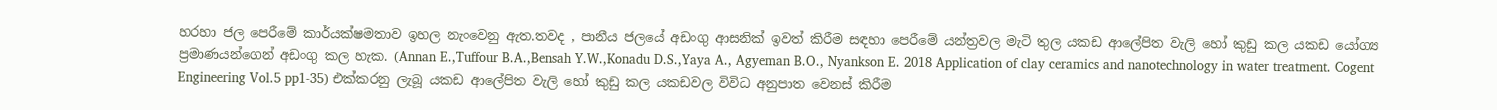හරහා ජල පෙරීමේ කාර්යක්ෂමතාව ඉහල නැංවෙනු ඇත.තවද , පානීය ජලයේ අඩංගු ආසනික් ඉවත් කිරීම සඳහා පෙරීමේ යන්ත්‍රවල මැටි තුල යකඩ ආලේපිත වැලි හෝ කුඩු කල යකඩ යෝග්‍ය ප්‍රමාණයන්ගෙන් අඩංගු කල හැක. (Annan E.,Tuffour B.A.,Bensah Y.W.,Konadu D.S.,Yaya A., Agyeman B.O., Nyankson E. 2018 Application of clay ceramics and nanotechnology in water treatment. Cogent Engineering Vol.5 pp1-35) එක්කරනු ලැබූ යකඩ ආලේපිත වැලි හෝ කුඩු කල යකඩවල විවිධ අනුපාත වෙනස් කිරීම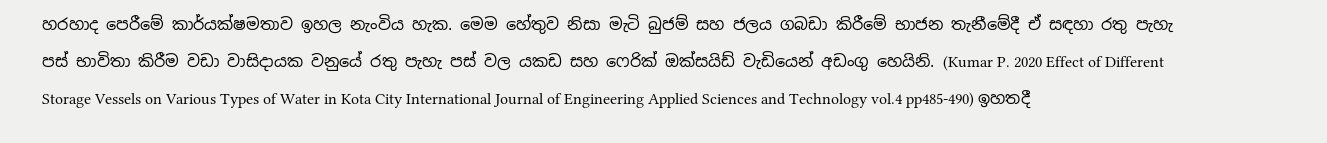හරහාද පෙරීමේ කාර්යක්ෂමතාව ඉහල නැංවිය හැක. මෙම හේතුව නිසා මැටි බුජම් සහ ජලය ගබඩා කිරීමේ භාජන තැනීමේදී ඒ සඳහා රතු පැහැ පස් භාවිතා කිරීම වඩා වාසිදායක වනුයේ රතු පැහැ පස් වල යකඩ සහ ෆෙරික් ඔක්සයිඩ් වැඩියෙන් අඩංගු හෙයිනි. (Kumar P. 2020 Effect of Different Storage Vessels on Various Types of Water in Kota City International Journal of Engineering Applied Sciences and Technology vol.4 pp485-490) ඉහතදී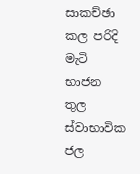සාකච්ඡා කල පරිදි මැටි භාජන තුල ස්වාභාවික ජල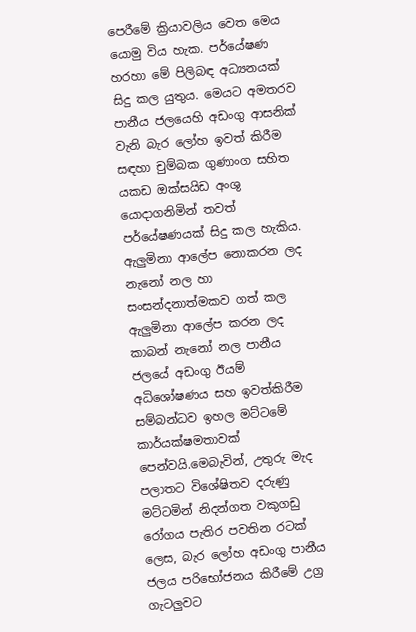පෙරීමේ ක්‍රියාවලිය වෙත මෙය යොමු විය හැක. පර්යේෂණ හරහා මේ පිලිබඳ අධ්‍යනයක් සිදු කල යුතුය. මෙයට අමතරව පානීය ජලයෙහි අඩංගු ආසනික් වැනි බැර ලෝහ ඉවත් කිරීම සඳහා චුම්බක ගුණාංග සහිත යකඩ ඔක්සයිඩ අංශු යොදාගනිමින් තවත් පර්යේෂණයක් සිදු කල හැකිය. ඇලුමිනා ආලේප නොකරන ලද නැනෝ නල හා සංසන්දනාත්මකව ගත් කල ඇලුමිනා ආලේප කරන ලද කාබන් නැනෝ නල පානීය ජලයේ අඩංගු ඊයම් අධිශෝෂණය සහ ඉවත්කිරීම සම්බන්ධව ඉහල මට්ටමේ කාර්යක්ෂමතාවක් පෙන්වයි.මෙබැවින්, උතුරු මැද පලාතට විශේෂිතව දරුණු මට්ටමින් නිදන්ගත වකුගඩු රෝගය පැතිර පවතින රටක් ලෙස, බැර ලෝහ අඩංගු පානීය ජලය පරිභෝජනය කිරීමේ උග්‍ර ගැටලුවට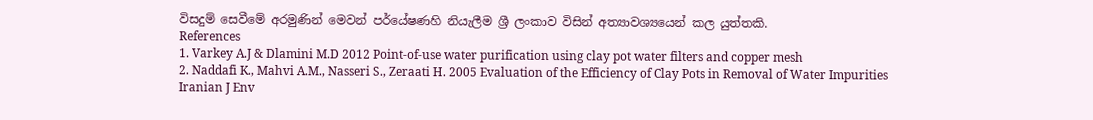විසදුම් සෙවීමේ අරමුණින් මෙවන් පර්යේෂණහි නියැලීම ශ්‍රී ලංකාව විසින් අත්‍යාවශ්‍යයෙන් කල යුත්තකි.
References
1. Varkey A.J & Dlamini M.D 2012 Point-of-use water purification using clay pot water filters and copper mesh
2. Naddafi K., Mahvi A.M., Nasseri S., Zeraati H. 2005 Evaluation of the Efficiency of Clay Pots in Removal of Water Impurities Iranian J Env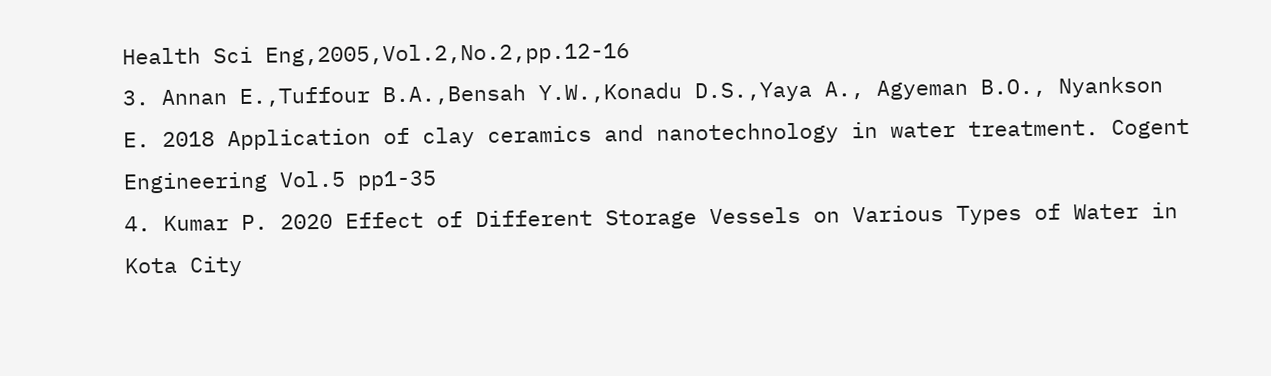Health Sci Eng,2005,Vol.2,No.2,pp.12-16
3. Annan E.,Tuffour B.A.,Bensah Y.W.,Konadu D.S.,Yaya A., Agyeman B.O., Nyankson E. 2018 Application of clay ceramics and nanotechnology in water treatment. Cogent Engineering Vol.5 pp1-35
4. Kumar P. 2020 Effect of Different Storage Vessels on Various Types of Water in Kota City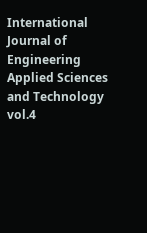International Journal of Engineering Applied Sciences and Technology vol.4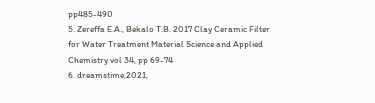pp485-490
5. Zereffa E.A., Bekalo T.B. 2017 Clay Ceramic Filter for Water Treatment Material Science and Applied Chemistry vol 34, pp 69-74
6. dreamstime,2021,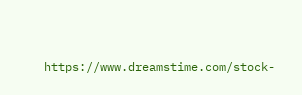https://www.dreamstime.com/stock-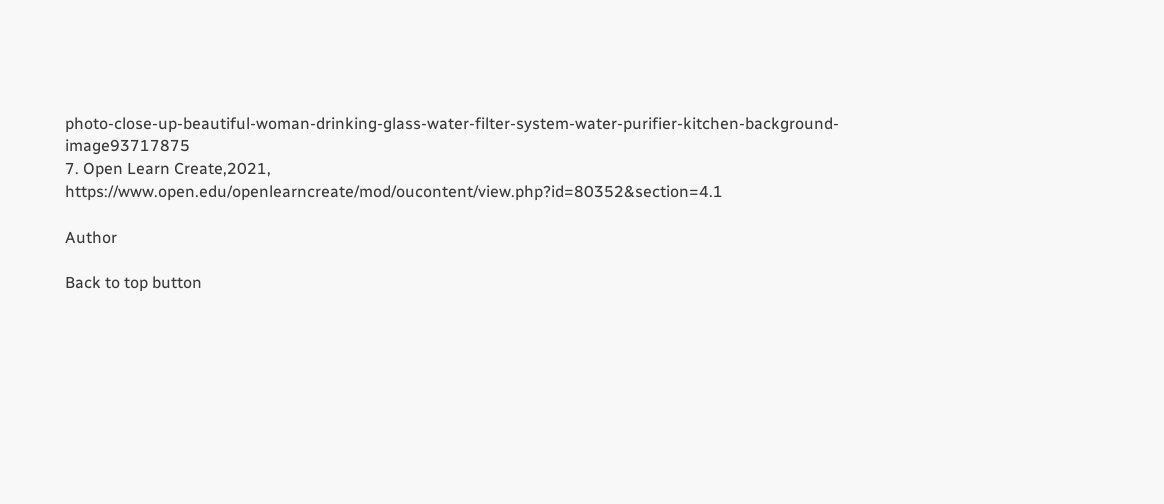photo-close-up-beautiful-woman-drinking-glass-water-filter-system-water-purifier-kitchen-background-image93717875
7. Open Learn Create,2021, https://www.open.edu/openlearncreate/mod/oucontent/view.php?id=80352&section=4.1

Author

Back to top button